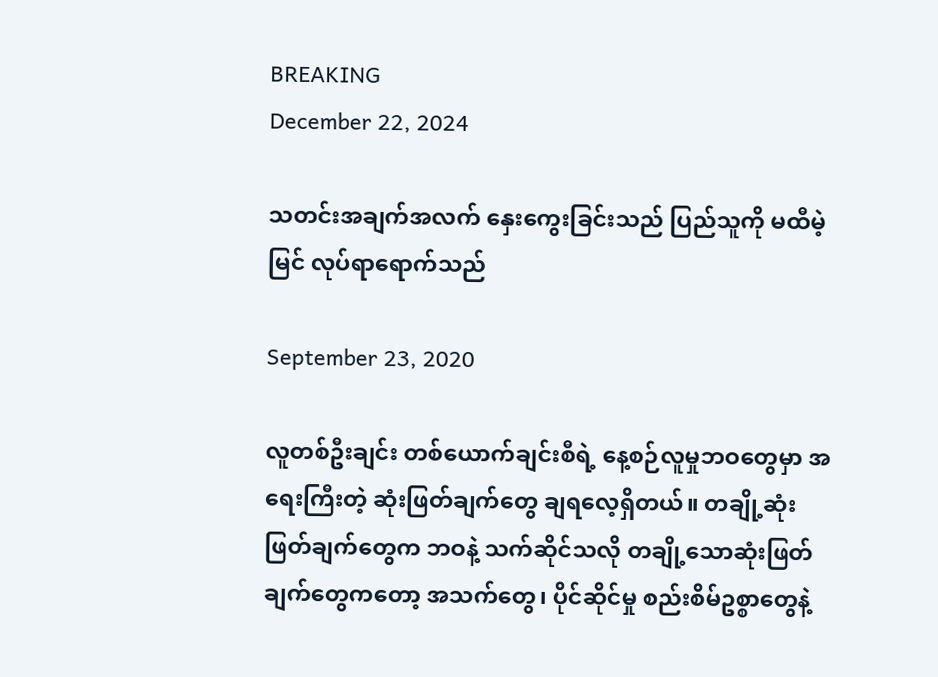BREAKING
December 22, 2024

သတင်းအချက်အလက် နှေးကွေးခြင်းသည် ပြည်သူကို မထီမဲ့မြင် လုပ်ရာရောက်သည်

September 23, 2020

လူတစ်ဦးချင်း တစ်ယောက်ချင်းစီရဲ့ နေ့စဉ်လူမှုဘဝတွေမှာ အရေးကြီးတဲ့ ဆုံးဖြတ်ချက်တွေ ချရလေ့ရှိတယ်။ တချို့ဆုံးဖြတ်ချက်တွေက ဘဝနဲ့ သက်ဆိုင်သလို တချို့သောဆုံးဖြတ်ချက်တွေကတော့ အသက်တွေ၊ ပိုင်ဆိုင်မှု စည်းစိမ်ဥစ္စာတွေနဲ့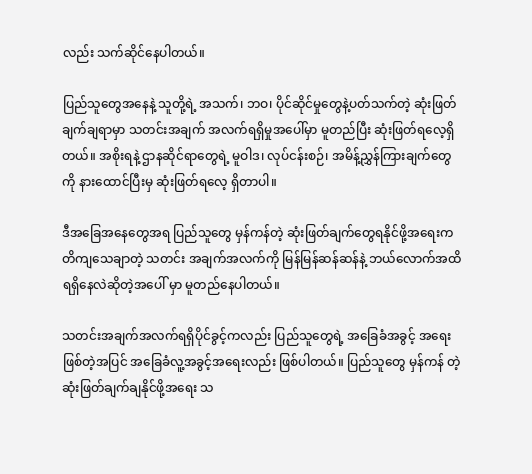လည်း သက်ဆိုင်နေပါတယ်။

ပြည်သူတွေအနေနဲ့ သူတို့ရဲ့ အသက်၊ ဘဝ၊ ပိုင်ဆိုင်မှုတွေနဲ့ပတ်သက်တဲ့ ဆုံးဖြတ်ချက်ချရာမှာ သတင်းအချက် အလက်ရရှိမှုအပေါ်မှာ မူတည်ပြီး ဆုံးဖြတ်ရလေ့ရှိတယ်။ အစိုးရနဲ့ ဌာနဆိုင်ရာတွေရဲ့ မူဝါဒ၊ လုပ်ငန်းစဉ်၊ အမိန့်ညွှန်ကြားချက်တွေကို နားထောင်ပြီးမှ ဆုံးဖြတ်ရလေ့ ရှိတာပါ။

ဒီအခြေအနေတွေအရ ပြည်သူတွေ မှန်ကန်တဲ့ ဆုံးဖြတ်ချက်တွေရနိုင်ဖို့အရေးက တိကျသေချာတဲ့ သတင်း အချက်အလက်ကို မြန်မြန်ဆန်ဆန်နဲ့ ဘယ်လောက်အထိ ရရှိနေလဲဆိုတဲ့အပေါ် မှာ မူတည်နေပါတယ်။

သတင်းအချက်အလက်ရရှိပိုင်ခွင့်ကလည်း ပြည်သူတွေရဲ့ အခြေခံအခွင့် အရေးဖြစ်တဲ့အပြင် အခြေခံလူ့အခွင့်အရေးလည်း ဖြစ်ပါတယ်။ ပြည်သူတွေ မှန်ကန် တဲ့ဆုံးဖြတ်ချက်ချနိုင်ဖို့အရေး သ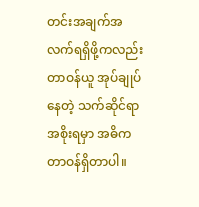တင်းအချက်အလက်ရရှိဖို့ကလည်း တာဝန်ယူ အုပ်ချုပ်နေတဲ့ သက်ဆိုင်ရာအစိုးရမှာ အဓိက တာဝန်ရှိတာပါ။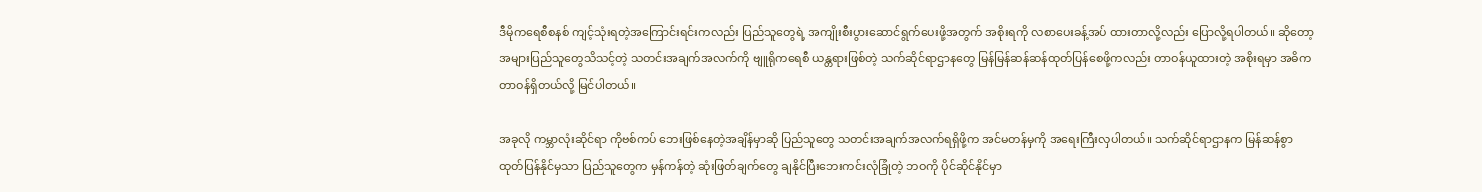ဒီမိုကရေစီစနစ် ကျင့်သုံးရတဲ့အကြောင်းရင်းကလည်း ပြည်သူတွေရဲ့ အကျိုးစီးပွားဆောင်ရွက်ပေးဖို့အတွက် အစိုးရကို လစာပေးခန့်အပ် ထားတာလို့လည်း ပြောလို့ရပါတယ်။ ဆိုတော့ အများပြည်သူတွေသိသင့်တဲ့ သတင်းအချက်အလက်ကို ဗျူရိုကရေစီ ယန္တရားဖြစ်တဲ့ သက်ဆိုင်ရာဌာနတွေ မြန်မြန်ဆန်ဆန်ထုတ်ပြန်စေဖို့ကလည်း တာဝန်ယူထားတဲ့ အစိုးရမှာ အဓိက တာဝန်ရှိတယ်လို့ မြင်ပါတယ်။

အခုလို ကမ္ဘာလုံးဆိုင်ရာ ကိုဗစ်ကပ် ဘေးဖြစ်နေတဲ့အချိန်မှာဆို ပြည်သူတွေ သတင်းအချက်အလက်ရရှိဖို့က အင်မတန်မှကို အရေးကြီးလှပါတယ်။ သက်ဆိုင်ရာဌာနက မြန်ဆန်စွာ ထုတ်ပြန်နိုင်မှသာ ပြည်သူတွေက မှန်ကန်တဲ့ ဆုံးဖြတ်ချက်တွေ ချနိုင်ပြီးဘေးကင်းလုံခြုံတဲ့ ဘဝကို ပိုင်ဆိုင်နိုင်မှာ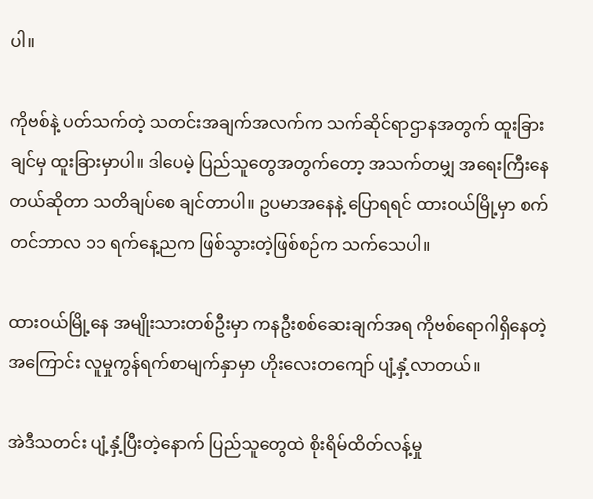ပါ။

ကိုဗစ်နဲ့ ပတ်သက်တဲ့ သတင်းအချက်အလက်က သက်ဆိုင်ရာဌာနအတွက် ထူးခြားချင်မှ ထူးခြားမှာပါ။ ဒါပေမဲ့ ပြည်သူတွေအတွက်တော့ အသက်တမျှ အရေးကြီးနေတယ်ဆိုတာ သတိချပ်စေ ချင်တာပါ။ ဥပမာအနေနဲ့ ပြောရရင် ထားဝယ်မြို့မှာ စက်တင်ဘာလ ၁၁ ရက်နေ့ညက ဖြစ်သွားတဲ့ဖြစ်စဉ်က သက်သေပါ။

ထားဝယ်မြို့နေ အမျိုးသားတစ်ဦးမှာ ကနဦးစစ်ဆေးချက်အရ ကိုဗစ်ရောဂါရှိနေတဲ့အကြောင်း လူမှုကွန်ရက်စာမျက်နှာမှာ ဟိုးလေးတကျော် ပျံ့နှံ့လာတယ်။

အဲဒီသတင်း ပျံ့နှံ့ပြီးတဲ့နောက် ပြည်သူတွေထဲ စိုးရိမ်ထိတ်လန့်မှု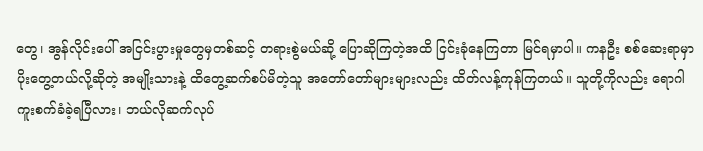တွေ၊ အွန်လိုင်းပေါ် အငြင်းပွားမှုတွေမှတစ်ဆင့် တရားစွဲမယ်ဆို့ ပြောဆိုကြတဲ့အထိ ငြင်းခုံနေကြတာ မြင်ရမှာပါ။ ကနဦး စစ်ဆေးရာမှာ ပိုးတွေ့တယ်လို့ဆိုတဲ့ အမျိုးသားနဲ့ ထိတွေ့ဆက်စပ်မိတဲ့သူ အတော်တော်များများလည်း ထိတ်လန့်ကုန်ကြတယ်။ သူတို့ကိုလည်း ရောဂါ ကူးစက်ခံခဲ့ရပြီလား၊ ဘယ်လိုဆက်လုပ်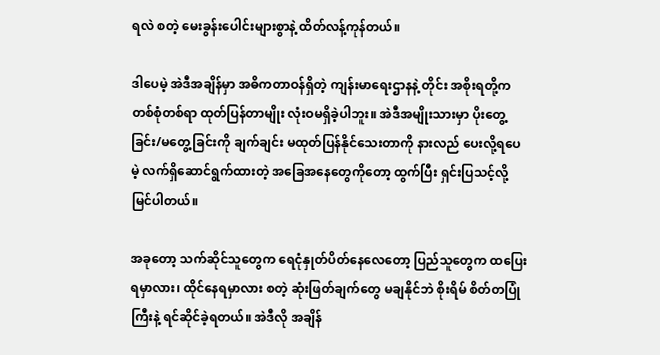ရလဲ စတဲ့ မေးခွန်းပေါင်းများစွာနဲ့ ထိတ်လန့်ကုန်တယ်။

ဒါပေမဲ့ အဲဒီအချိန်မှာ အဓိကတာဝန်ရှိတဲ့ ကျန်းမာရေးဌာနနဲ့ တိုင်း အစိုးရတို့က တစ်စုံတစ်ရာ ထုတ်ပြန်တာမျိုး လုံးဝမရှိခဲ့ပါဘူး။ အဲဒီအမျိုးသားမှာ ပိုးတွေ့ခြင်း/မတွေ့ခြင်းကို ချက်ချင်း မထုတ်ပြန်နိုင်သေးတာကို နားလည် ပေးလို့ရပေမဲ့ လက်ရှိဆောင်ရွက်ထားတဲ့ အခြေအနေတွေကိုတော့ ထွက်ပြီး ရှင်းပြသင့်လို့ မြင်ပါတယ်။

အခုတော့ သက်ဆိုင်သူတွေက ရေငုံနှုတ်ပိတ်နေလေတော့ ပြည်သူတွေက ထပြေးရမှာလား၊ ထိုင်နေရမှာလား စတဲ့ ဆုံးဖြတ်ချက်တွေ မချနိုင်ဘဲ စိုးရိမ် စိတ်တပြုံကြီးနဲ့ ရင်ဆိုင်ခဲ့ရတယ်။ အဲဒီလို အချိန်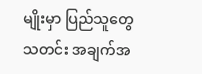မျိုးမှာ ပြည်သူတွေ သတင်း အချက်အ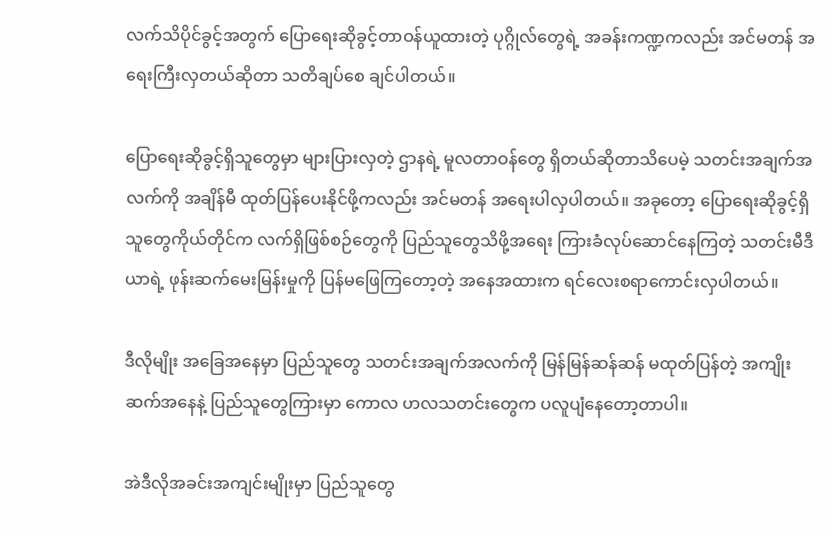လက်သိပိုင်ခွင့်အတွက် ပြောရေးဆိုခွင့်တာဝန်ယူထားတဲ့ ပုဂ္ဂိုလ်တွေရဲ့ အခန်းကဏ္ဍကလည်း အင်မတန် အရေးကြီးလှတယ်ဆိုတာ သတိချပ်စေ ချင်ပါတယ်။

ပြောရေးဆိုခွင့်ရှိသူတွေမှာ များပြားလှတဲ့ ဌာနရဲ့ မူလတာဝန်တွေ ရှိတယ်ဆိုတာသိပေမဲ့ သတင်းအချက်အလက်ကို အချိန်မီ ထုတ်ပြန်ပေးနိုင်ဖို့ကလည်း အင်မတန် အရေးပါလှပါတယ်။ အခုတော့ ပြောရေးဆိုခွင့်ရှိသူတွေကိုယ်တိုင်က လက်ရှိဖြစ်စဉ်တွေကို ပြည်သူတွေသိဖို့အရေး ကြားခံလုပ်ဆောင်နေကြတဲ့ သတင်းမီဒီယာရဲ့ ဖုန်းဆက်မေးမြန်းမှုကို ပြန်မဖြေကြတော့တဲ့ အနေအထားက ရင်လေးစရာကောင်းလှပါတယ်။

ဒီလိုမျိုး အခြေအနေမှာ ပြည်သူတွေ သတင်းအချက်အလက်ကို မြန်မြန်ဆန်ဆန် မထုတ်ပြန်တဲ့ အကျိုးဆက်အနေနဲ့ ပြည်သူတွေကြားမှာ ကောလ ဟလသတင်းတွေက ပလူပျံနေတော့တာပါ။

အဲဒီလိုအခင်းအကျင်းမျိုးမှာ ပြည်သူတွေ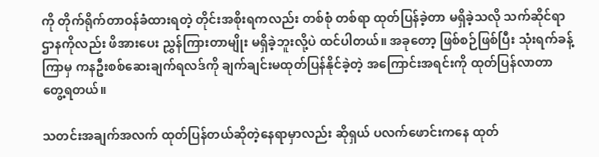ကို တိုက်ရိုက်တာဝန်ခံထားရတဲ့ တိုင်းအစိုးရကလည်း တစ်စုံ တစ်ရာ ထုတ်ပြန်ခဲ့တာ မရှိခဲ့သလို သက်ဆိုင်ရာဌာနကိုလည်း ဖိအားပေး ညွှန်ကြားတာမျိုး မရှိခဲ့ဘူးလို့ပဲ ထင်ပါတယ်။ အခုတော့ ဖြစ်စဉ်ဖြစ်ပြီး သုံးရက်ခန့်ကြာမှ ကနဦးစစ်ဆေးချက်ရလဒ်ကို ချက်ချင်းမထုတ်ပြန်နိုင်ခဲ့တဲ့ အကြောင်းအရင်းကို ထုတ်ပြန်လာတာ တွေ့ရတယ်။

သတင်းအချက်အလက် ထုတ်ပြန်တယ်ဆိုတဲ့နေရာမှာလည်း ဆိုရှယ် ပလက်ဖောင်းကနေ ထုတ်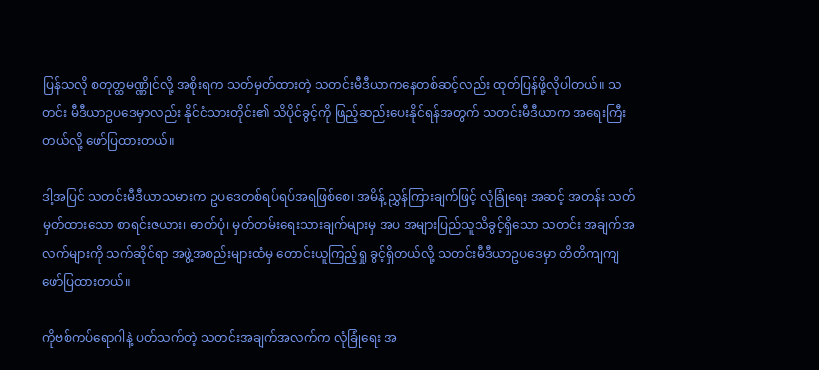ပြန်သလို စတုတ္ထမဏ္ဏိုင်လို့ အစိုးရက သတ်မှတ်ထားတဲ့ သတင်းမီဒီယာကနေတစ်ဆင့်လည်း ထုတ်ပြန်ဖို့လိုပါတယ်။ သတင်း မီဒီယာဥပဒေမှာလည်း နိုင်ငံသားတိုင်း၏ သိပိုင်ခွင့်ကို ဖြည့်ဆည်းပေးနိုင်ရန်အတွက် သတင်းမီဒီယာက အရေးကြီးတယ်လို့ ဖော်ပြထားတယ်။

ဒါ့အပြင် သတင်းမီဒီယာသမားက ဥပဒေတစ်ရပ်ရပ်အရဖြစ်စေ၊ အမိန့် ညွှန်ကြားချက်ဖြင့် လုံခြုံရေး အဆင့် အတန်း သတ်မှတ်ထားသော စာရင်းဇယား၊ ဓာတ်ပုံ၊ မှတ်တမ်းရေးသားချက်များမှ အပ အများပြည်သူသိခွင့်ရှိသော သတင်း အချက်အလက်များကို သက်ဆိုင်ရာ အဖွဲ့အစည်းများထံမှ တောင်းယူကြည့်ရှု ခွင့်ရှိတယ်လို့ သတင်းမီဒီယာဥပဒေမှာ တိတိကျကျဖော်ပြထားတယ်။

ကိုဗစ်ကပ်ရောဂါနဲ့ ပတ်သက်တဲ့ သတင်းအချက်အလက်က လုံခြုံရေး အ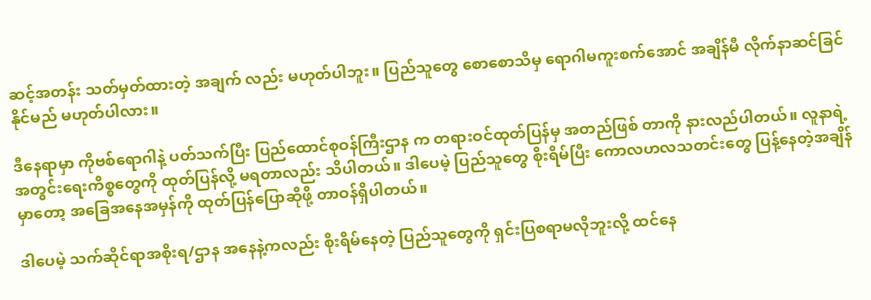ဆင့်အတန်း သတ်မှတ်ထားတဲ့ အချက် လည်း မဟုတ်ပါဘူး။ ပြည်သူတွေ စောစောသိမှ ရောဂါမကူးစက်အောင် အချိန်မီ လိုက်နာဆင်ခြင်နိုင်မည် မဟုတ်ပါလား။

ဒီနေရာမှာ ကိုဗစ်ရောဂါနဲ့ ပတ်သက်ပြီး ပြည်ထောင်စုဝန်ကြီးဌာန က တရားဝင်ထုတ်ပြန်မှ အတည်ဖြစ် တာကို နားလည်ပါတယ်။ လူနာရဲ့ အတွင်းရေးကိစ္စတွေကို ထုတ်ပြန်လို့ မရတာလည်း သိပါတယ်။ ဒါပေမဲ့ ပြည်သူတွေ စိုးရိမ်ပြီး ကောလဟလသတင်းတွေ ပြန့်နေတဲ့အချိန်မှာတော့ အခြေအနေအမှန်ကို ထုတ်ပြန်ပြောဆိုဖို့ တာဝန်ရှိပါတယ်။

ဒါပေမဲ့ သက်ဆိုင်ရာအစိုးရ/ဌာန အနေနဲ့ကလည်း စိုးရိမ်နေတဲ့ ပြည်သူတွေကို ရှင်းပြစရာမလိုဘူးလို့ ထင်နေ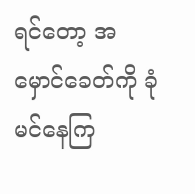ရင်တော့ အမှောင်ခေတ်ကို ခုံမင်နေကြ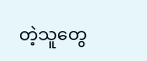တဲ့သူတွေ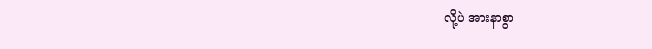လို့ပဲ အားနာစွာ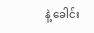နဲ့ ခေါင်း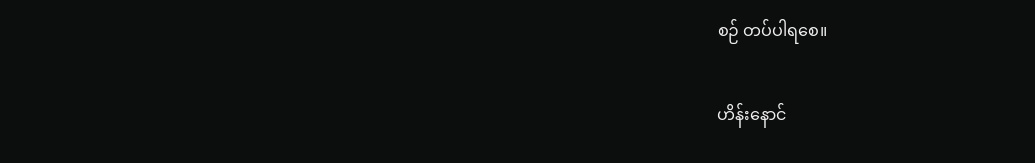စဉ် တပ်ပါရစေ။

ဟိန်းနောင်